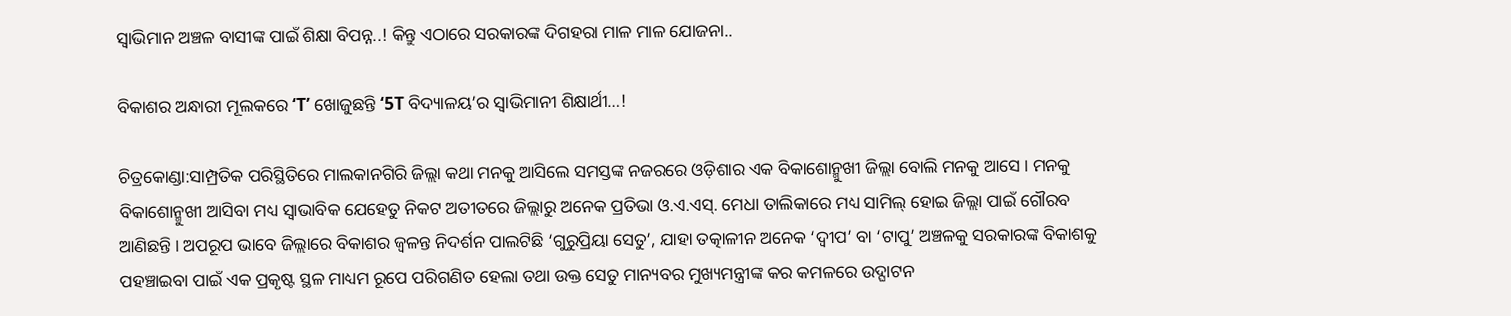ସ୍ୱାଭିମାନ ଅଞ୍ଚଳ ବାସୀଙ୍କ ପାଇଁ ଶିକ୍ଷା ବିପନ୍ନ..! କିନ୍ତୁ ଏଠାରେ ସରକାରଙ୍କ ଦିଗହରା ମାଳ ମାଳ ଯୋଜନା..

ବିକାଶର ଅନ୍ଧାରୀ ମୂଲକରେ ‘T’ ଖୋଜୁଛନ୍ତି ‘5T ବିଦ୍ୟାଳୟ’ର ସ୍ଵାଭିମାନୀ ଶିକ୍ଷାର୍ଥୀ…!

ଚିତ୍ରକୋଣ୍ଡା:ସାମ୍ପ୍ରତିକ ପରିସ୍ଥିତିରେ ମାଲକାନଗିରି ଜିଲ୍ଲା କଥା ମନକୁ ଆସିଲେ ସମସ୍ତଙ୍କ ନଜରରେ ଓଡ଼ିଶାର ଏକ ବିକାଶୋନ୍ମୁଖୀ ଜିଲ୍ଲା ବୋଲି ମନକୁ ଆସେ । ମନକୁ ବିକାଶୋନ୍ମୁଖୀ ଆସିବା ମଧ୍ୟ ସ୍ଵାଭାବିକ ଯେହେତୁ ନିକଟ ଅତୀତରେ ଜିଲ୍ଲାରୁ ଅନେକ ପ୍ରତିଭା ଓ.ଏ.ଏସ୍. ମେଧା ତାଲିକାରେ ମଧ୍ୟ ସାମିଲ୍ ହୋଇ ଜିଲ୍ଲା ପାଇଁ ଗୌରବ ଆଣିଛନ୍ତି । ଅପରୂପ ଭାବେ ଜିଲ୍ଲାରେ ବିକାଶର ଜ୍ୱଳନ୍ତ ନିଦର୍ଶନ ପାଲଟିଛି ‘ଗୁରୁପ୍ରିୟା ସେତୁ’, ଯାହା ତତ୍କାଳୀନ ଅନେକ ‘ଦ୍ଵୀପ’ ବା ‘ଟାପୁ’ ଅଞ୍ଚଳକୁ ସରକାରଙ୍କ ବିକାଶକୁ ପହଞ୍ଚାଇବା ପାଇଁ ଏକ ପ୍ରକୃଷ୍ଟ ସ୍ଥଳ ମାଧ୍ୟମ ରୂପେ ପରିଗଣିତ ହେଲା ତଥା ଉକ୍ତ ସେତୁ ମାନ୍ୟବର ମୁଖ୍ୟମନ୍ତ୍ରୀଙ୍କ କର କମଳରେ ଉଦ୍ଘାଟନ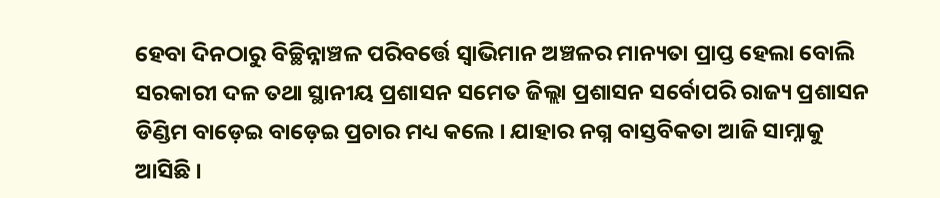ହେବା ଦିନଠାରୁ ବିଚ୍ଛିନ୍ନାଞ୍ଚଳ ପରିବର୍ତ୍ତେ ସ୍ୱାଭିମାନ ଅଞ୍ଚଳର ମାନ୍ୟତା ପ୍ରାପ୍ତ ହେଲା ବୋଲି ସରକାରୀ ଦଳ ତଥା ସ୍ଥାନୀୟ ପ୍ରଶାସନ ସମେତ ଜିଲ୍ଲା ପ୍ରଶାସନ ସର୍ବୋପରି ରାଜ୍ୟ ପ୍ରଶାସନ ଡିଣ୍ଡିମ ବାଡ଼େଇ ବାଡ଼େଇ ପ୍ରଚାର ମଧ୍ୟ କଲେ । ଯାହାର ନଗ୍ନ ବାସ୍ତବିକତା ଆଜି ସାମ୍ନାକୁ ଆସିଛି ।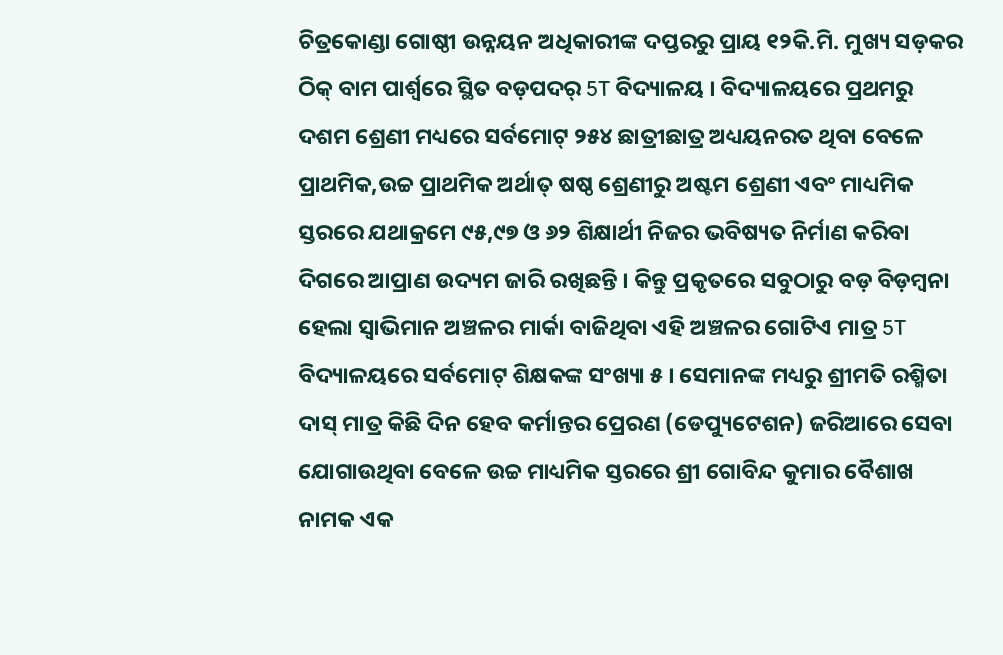ଚିତ୍ରକୋଣ୍ଡା ଗୋଷ୍ଠୀ ଉନ୍ନୟନ ଅଧିକାରୀଙ୍କ ଦପ୍ତରରୁ ପ୍ରାୟ ୧୨କି.ମି. ମୁଖ୍ୟ ସଡ଼କର ଠିକ୍ ବାମ ପାର୍ଶ୍ଵରେ ସ୍ଥିତ ବଡ଼ପଦର୍ 5T ବିଦ୍ୟାଳୟ । ବିଦ୍ୟାଳୟରେ ପ୍ରଥମରୁ ଦଶମ ଶ୍ରେଣୀ ମଧ୍ୟରେ ସର୍ବମୋଟ୍ ୨୫୪ ଛାତ୍ରୀଛାତ୍ର ଅଧ୍ୟୟନରତ ଥିବା ବେଳେ ପ୍ରାଥମିକ,ଉଚ୍ଚ ପ୍ରାଥମିକ ଅର୍ଥାତ୍ ଷଷ୍ଠ ଶ୍ରେଣୀରୁ ଅଷ୍ଟମ ଶ୍ରେଣୀ ଏବଂ ମାଧ୍ୟମିକ ସ୍ତରରେ ଯଥାକ୍ରମେ ୯୫,୯୭ ଓ ୬୨ ଶିକ୍ଷାର୍ଥୀ ନିଜର ଭବିଷ୍ୟତ ନିର୍ମାଣ କରିବା ଦିଗରେ ଆପ୍ରାଣ ଉଦ୍ୟମ ଜାରି ରଖିଛନ୍ତି । କିନ୍ତୁ ପ୍ରକୃତରେ ସବୁଠାରୁ ବଡ଼ ବିଡ଼ମ୍ବନା ହେଲା ସ୍ୱାଭିମାନ ଅଞ୍ଚଳର ମାର୍କା ବାଜିଥିବା ଏହି ଅଞ୍ଚଳର ଗୋଟିଏ ମାତ୍ର 5T ବିଦ୍ୟାଳୟରେ ସର୍ବମୋଟ୍ ଶିକ୍ଷକଙ୍କ ସଂଖ୍ୟା ୫ । ସେମାନଙ୍କ ମଧ୍ୟରୁ ଶ୍ରୀମତି ରଶ୍ମିତା ଦାସ୍ ମାତ୍ର କିଛି ଦିନ ହେବ କର୍ମାନ୍ତର ପ୍ରେରଣ (ଡେପ୍ୟୁଟେଶନ) ଜରିଆରେ ସେବା ଯୋଗାଉଥିବା ବେଳେ ଉଚ୍ଚ ମାଧ୍ୟମିକ ସ୍ତରରେ ଶ୍ରୀ ଗୋବିନ୍ଦ କୁମାର ବୈଶାଖ ନାମକ ଏକ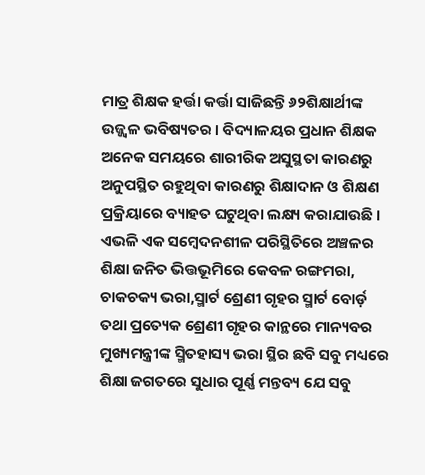ମାତ୍ର ଶିକ୍ଷକ ହର୍ତ୍ତା କର୍ତ୍ତା ସାଜିଛନ୍ତି ୬୨ଶିକ୍ଷାର୍ଥୀଙ୍କ ଉଜ୍ଜ୍ୱଳ ଭବିଷ୍ୟତର । ବିଦ୍ୟାଳୟର ପ୍ରଧାନ ଶିକ୍ଷକ ଅନେକ ସମୟରେ ଶାରୀରିକ ଅସୁସ୍ଥତା କାରଣରୁ ଅନୁପସ୍ଥିତ ରହୁଥିବା କାରଣରୁ ଶିକ୍ଷାଦାନ ଓ ଶିକ୍ଷଣ ପ୍ରକ୍ରିୟାରେ ବ୍ୟାହତ ଘଟୁଥିବା ଲକ୍ଷ୍ୟ କରାଯାଉଛି । ଏଭଳି ଏକ ସମ୍ବେଦନଶୀଳ ପରିସ୍ଥିତିରେ ଅଞ୍ଚଳର ଶିକ୍ଷା ଜନିତ ଭିତ୍ତଭୂମିରେ କେବଳ ରଙ୍ଗମରା, ଚାକଚକ୍ୟ ଭରା,ସ୍ମାର୍ଟ ଶ୍ରେଣୀ ଗୃହର ସ୍ମାର୍ଟ ବୋର୍ଡ଼ ତଥା ପ୍ରତ୍ୟେକ ଶ୍ରେଣୀ ଗୃହର କାନ୍ଥରେ ମାନ୍ୟବର ମୁଖ୍ୟମନ୍ତ୍ରୀଙ୍କ ସ୍ମିତହାସ୍ୟ ଭରା ସ୍ଥିର ଛବି ସବୁ ମଧ୍ୟରେ ଶିକ୍ଷା ଜଗତରେ ସୁଧାର ପୂର୍ଣ୍ଣ ମନ୍ତବ୍ୟ ଯେ ସବୁ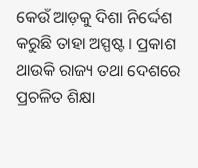କେଉଁ ଆଡ଼କୁ ଦିଶା ନିର୍ଦ୍ଦେଶ କରୁଛି ତାହା ଅସ୍ପଷ୍ଟ । ପ୍ରକାଶ ଥାଉକି ରାଜ୍ୟ ତଥା ଦେଶରେ ପ୍ରଚଳିତ ଶିକ୍ଷା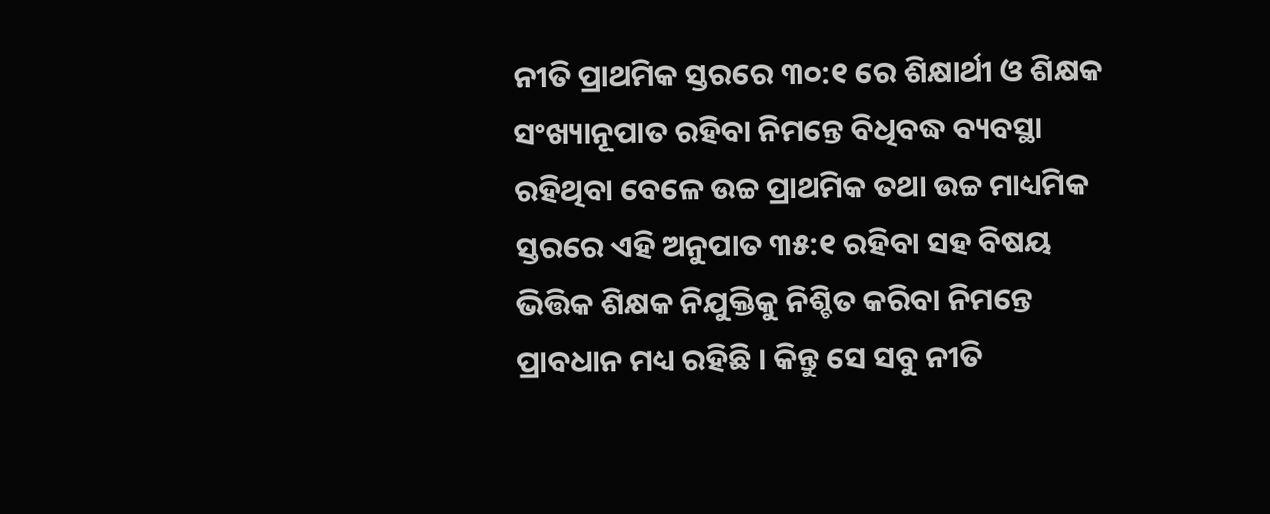ନୀତି ପ୍ରାଥମିକ ସ୍ତରରେ ୩୦:୧ ରେ ଶିକ୍ଷାର୍ଥୀ ଓ ଶିକ୍ଷକ ସଂଖ୍ୟାନୂପାତ ରହିବା ନିମନ୍ତେ ବିଧିବଦ୍ଧ ବ୍ୟବସ୍ଥା ରହିଥିବା ବେଳେ ଉଚ୍ଚ ପ୍ରାଥମିକ ତଥା ଉଚ୍ଚ ମାଧ୍ୟମିକ ସ୍ତରରେ ଏହି ଅନୁପାତ ୩୫:୧ ରହିବା ସହ ବିଷୟ ଭିତ୍ତିକ ଶିକ୍ଷକ ନିଯୁକ୍ତିକୁ ନିଶ୍ଚିତ କରିବା ନିମନ୍ତେ ପ୍ରାବଧାନ ମଧ୍ୟ ରହିଛି । କିନ୍ତୁ ସେ ସବୁ ନୀତି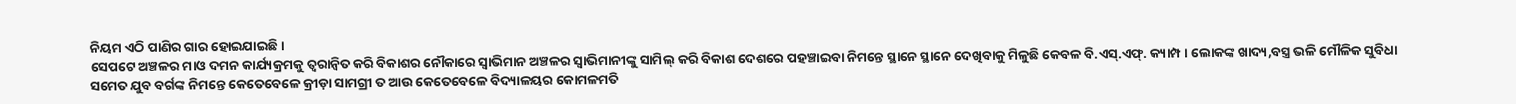ନିୟମ ଏଠି ପାଣିର ଗାର ହୋଇଯାଇଛି ।
ସେପଟେ ଅଞ୍ଚଳର ମାଓ ଦମନ କାର୍ଯ୍ୟକ୍ରମକୁ ତ୍ୱରାନ୍ୱିତ କରି ବିକାଶର ନୌକାରେ ସ୍ୱାଭିମାନ ଅଞ୍ଚଳର ସ୍ଵାଭିମାନୀଙ୍କୁ ସାମିଲ୍ କରି ବିକାଶ ଦେଶରେ ପହଞ୍ଚାଇବା ନିମନ୍ତେ ସ୍ଥାନେ ସ୍ଥାନେ ଦେଖିବାକୁ ମିଳୁଛି କେବଳ ବି.ଏସ୍.ଏଫ୍. କ୍ୟାମ୍ପ । ଲୋକଙ୍କ ଖାଦ୍ୟ,ବସ୍ତ୍ର ଭଳି ମୌଳିକ ସୁବିଧା ସମେତ ଯୁବ ବର୍ଗଙ୍କ ନିମନ୍ତେ କେତେବେଳେ କ୍ରୀଡ଼ା ସାମଗ୍ରୀ ତ ଆଉ କେତେବେଳେ ବିଦ୍ୟାଳୟର କୋମଳମତି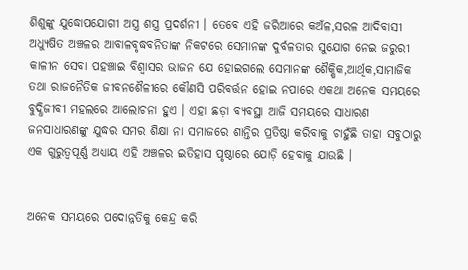ଶିଶୁଙ୍କୁ ଯୁଦ୍ଧୋପଯୋଗୀ ଅସ୍ତ୍ର ଶସ୍ତ୍ର ପ୍ରଦର୍ଶନୀ । ତେବେ ଏହି ଜରିଆରେ କଅଁଳ,ସରଳ ଆଦିବାସୀ ଅଧ୍ୟୁଷିତ ଅଞ୍ଚଳର ଆବାଳବୃଦ୍ଧବନିତାଙ୍କ ନିକଟରେ ସେମାନଙ୍କ ଦୁର୍ବଳତାର ସୁଯୋଗ ନେଇ ଜରୁରୀ କାଳୀନ ସେବା ପହଞ୍ଚାଇ ବିଶ୍ଵାସର ଭାଜନ ଯେ ହୋଇଗଲେ ସେମାନଙ୍କ ଶୈକ୍ଷିକ,ଆର୍ଥିକ,ସାମାଜିକ ତଥା ରାଜନୈତିକ ଜୀବନଶୈଳୀରେ କୌଣସି ପରିବର୍ତ୍ତନ ହୋଇ ନପାରେ ଏକଥା ଅନେକ ସମୟରେ ବୁଦ୍ଧିଜୀବୀ ମହଲରେ ଆଲୋଚନା ହୁଏ । ଏହା ଛଡ଼ା ବ୍ୟବସ୍ଥା ଆଜି ସମୟରେ ସାଧାରଣ ଜନସାଧାରଣଙ୍କୁ ଯୁଦ୍ଧର ସମର ଶିକ୍ଷା ନା ସମାଜରେ ଶାନ୍ତିର ପ୍ରତିଷ୍ଠା କରିବାକୁ ଚାହୁଁଛି ତାହା ସବୁଠାରୁ ଏକ ଗୁରୁତ୍ବପୂର୍ଣ୍ଣ ଅଧ୍ୟାୟ ଏହି ଅଞ୍ଚଳର ଇତିହାସ ପୃଷ୍ଠାରେ ଯୋଡ଼ି ହେବାକୁ ଯାଉଛି ।


ଅନେକ ସମୟରେ ପଦୋନ୍ନତିକୁ କେନ୍ଦ୍ର କରି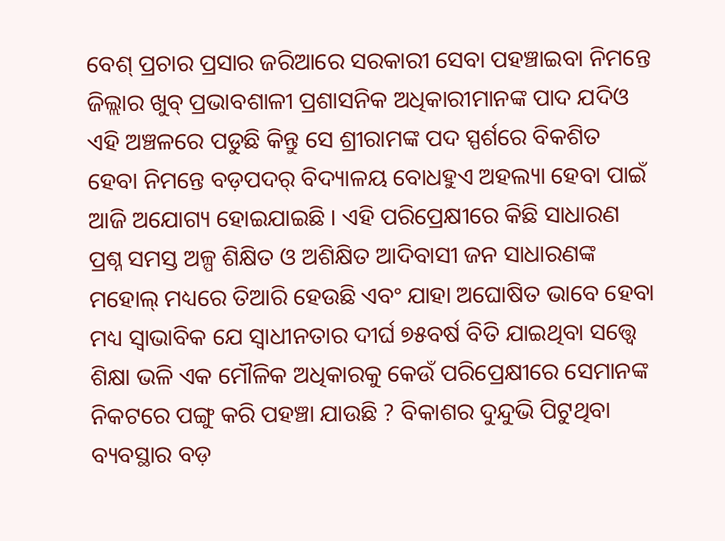ବେଶ୍ ପ୍ରଚାର ପ୍ରସାର ଜରିଆରେ ସରକାରୀ ସେବା ପହଞ୍ଚାଇବା ନିମନ୍ତେ ଜିଲ୍ଲାର ଖୁବ୍ ପ୍ରଭାବଶାଳୀ ପ୍ରଶାସନିକ ଅଧିକାରୀମାନଙ୍କ ପାଦ ଯଦିଓ ଏହି ଅଞ୍ଚଳରେ ପଡୁଛି କିନ୍ତୁ ସେ ଶ୍ରୀରାମଙ୍କ ପଦ ସ୍ପର୍ଶରେ ବିକଶିତ ହେବା ନିମନ୍ତେ ବଡ଼ପଦର୍ ବିଦ୍ୟାଳୟ ବୋଧହୁଏ ଅହଲ୍ୟା ହେବା ପାଇଁ ଆଜି ଅଯୋଗ୍ୟ ହୋଇଯାଇଛି । ଏହି ପରିପ୍ରେକ୍ଷୀରେ କିଛି ସାଧାରଣ ପ୍ରଶ୍ନ ସମସ୍ତ ଅଳ୍ପ ଶିକ୍ଷିତ ଓ ଅଶିକ୍ଷିତ ଆଦିବାସୀ ଜନ ସାଧାରଣଙ୍କ ମହୋଲ୍ ମଧ୍ୟରେ ତିଆରି ହେଉଛି ଏବଂ ଯାହା ଅଘୋଷିତ ଭାବେ ହେବା ମଧ୍ୟ ସ୍ଵାଭାବିକ ଯେ ସ୍ବାଧୀନତାର ଦୀର୍ଘ ୭୫ବର୍ଷ ବିତି ଯାଇଥିବା ସତ୍ତ୍ଵେ ଶିକ୍ଷା ଭଳି ଏକ ମୌଳିକ ଅଧିକାରକୁ କେଉଁ ପରିପ୍ରେକ୍ଷୀରେ ସେମାନଙ୍କ ନିକଟରେ ପଙ୍ଗୁ କରି ପହଞ୍ଚା ଯାଉଛି ? ବିକାଶର ଦୁନ୍ଦୁଭି ପିଟୁଥିବା ବ୍ୟବସ୍ଥାର ବଡ଼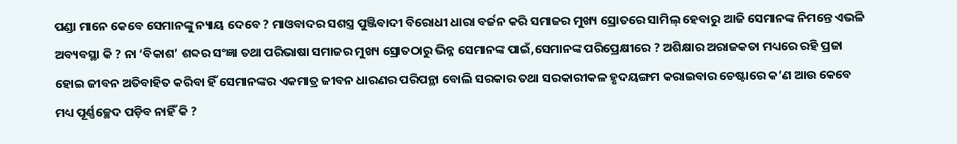ପଣ୍ଡା ମାନେ କେବେ ସେମାନଙ୍କୁ ନ୍ୟାୟ ଦେବେ ? ମାଓବାଦର ସଶସ୍ତ୍ର ପୁଞ୍ଜିବାଦୀ ବିରୋଧୀ ଧାରା ବର୍ଜନ କରି ସମାଜର ମୁଖ୍ୟ ସ୍ରୋତରେ ସାମିଲ୍ ହେବାରୁ ଆଜି ସେମାନଙ୍କ ନିମନ୍ତେ ଏଭଳି ଅବ୍ୟବସ୍ଥା କି ? ନା ‘ବିକାଶ’ ଶବ୍ଦର ସଂଜ୍ଞା ତଥା ପରିଭାଷା ସମାଜର ମୁଖ୍ୟ ସ୍ରୋତଠାରୁ ଭିନ୍ନ ସେମାନଙ୍କ ପାଇଁ,ସେମାନଙ୍କ ପରିପ୍ରେକ୍ଷୀରେ ? ଅଶିକ୍ଷାର ଅରାଜକତା ମଧ୍ୟରେ ରହି ପ୍ରଜା ହୋଇ ଜୀବନ ଅତିବାହିତ କରିବା ହିଁ ସେମାନଙ୍କର ଏକମାତ୍ର ଜୀବନ ଧାରଣର ପରିପନ୍ଥା ବୋଲି ସରକାର ତଥା ସରକାରୀକଳ ହୃଦୟଙ୍ଗମ କରାଇବାର ଚେଷ୍ଟାରେ କ’ଣ ଆଉ କେବେ ମଧ୍ୟ ପୂର୍ଣ୍ଣଚ୍ଛେଦ ପଡ଼ିବ ନାହିଁ କି ?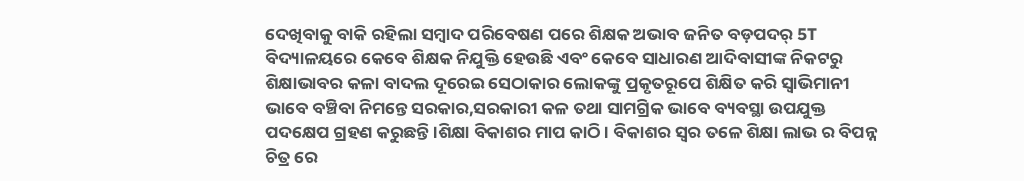ଦେଖିବାକୁ ବାକି ରହିଲା ସମ୍ବାଦ ପରିବେଷଣ ପରେ ଶିକ୍ଷକ ଅଭାବ ଜନିତ ବଡ଼ପଦର୍ 5T ବିଦ୍ୟାଳୟରେ କେବେ ଶିକ୍ଷକ ନିଯୁକ୍ତି ହେଉଛି ଏବଂ କେବେ ସାଧାରଣ ଆଦିବାସୀଙ୍କ ନିକଟରୁ ଶିକ୍ଷାଭାବର କଳା ବାଦଲ ଦୂରେଇ ସେଠାକାର ଲୋକଙ୍କୁ ପ୍ରକୃତରୂପେ ଶିକ୍ଷିତ କରି ସ୍ଵାଭିମାନୀ ଭାବେ ବଞ୍ଚିବା ନିମନ୍ତେ ସରକାର,ସରକାରୀ କଳ ତଥା ସାମଗ୍ରିକ ଭାବେ ବ୍ୟବସ୍ଥା ଉପଯୁକ୍ତ ପଦକ୍ଷେପ ଗ୍ରହଣ କରୁଛନ୍ତି ।ଶିକ୍ଷା ବିକାଶର ମାପ କାଠି। ବିକାଶର ସ୍ଵର ତଳେ ଶିକ୍ଷା ଲାଭ ର ବିପନ୍ନ ଚିତ୍ର ରେ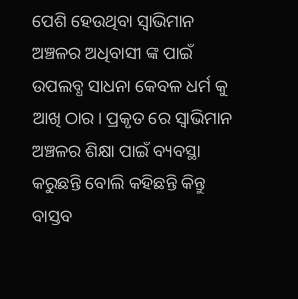ପେଶି ହେଉଥିବା ସ୍ୱାଭିମାନ ଅଞ୍ଚଳର ଅଧିବାସୀ ଙ୍କ ପାଇଁ ଉପଲବ୍ଧ ସାଧନା କେବଳ ଧର୍ମ କୁ ଆଖି ଠାର। ପ୍ରକୃତ ରେ ସ୍ୱାଭିମାନ ଅଞ୍ଚଳର ଶିକ୍ଷା ପାଇଁ ବ୍ୟବସ୍ଥା କରୁଛନ୍ତି ବୋଲି କହିଛନ୍ତି କିନ୍ତୁ ବାସ୍ତବ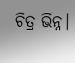ଚିତ୍ର ଭିନ୍ନ।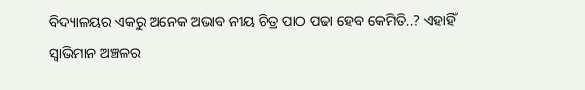ବିଦ୍ୟାଳୟର ଏକରୁ ଅନେକ ଅଭାବ ନୀୟ ଚିତ୍ର ପାଠ ପଢା ହେବ କେମିତି..? ଏହାହିଁ ସ୍ୱାଭିମାନ ଅଞ୍ଚଳର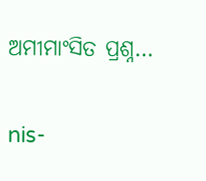ଅମୀମାଂସିତ ପ୍ରଶ୍ନ…

nis-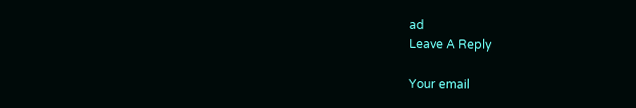ad
Leave A Reply

Your email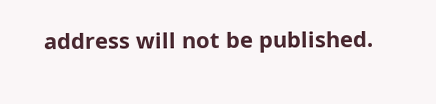address will not be published.